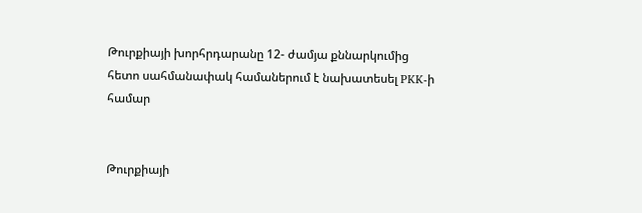Թուրքիայի խորհրդարանը 12- ժամյա քննարկումից հետո սահմանափակ համաներում է նախատեսել PKK-ի համար


Թուրքիայի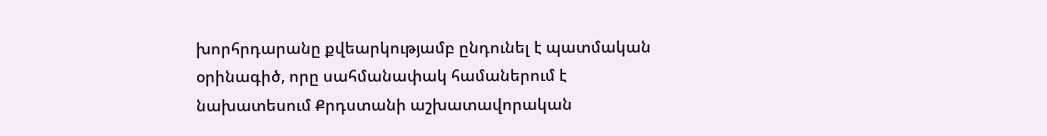խորհրդարանը քվեարկությամբ ընդունել է պատմական օրինագիծ, որը սահմանափակ համաներում է նախատեսում Քրդստանի աշխատավորական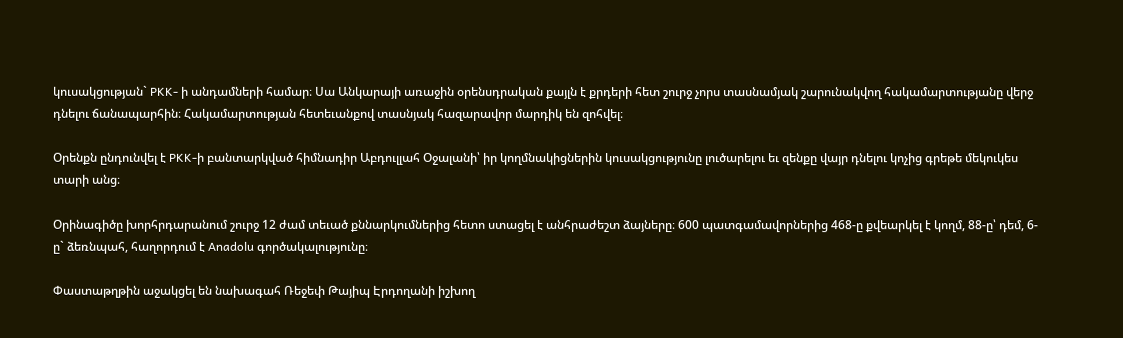կուսակցության` PKK- ի անդամների համար։ Սա Անկարայի առաջին օրենսդրական քայլն է քրդերի հետ շուրջ չորս տասնամյակ շարունակվող հակամարտությանը վերջ դնելու ճանապարհին։ Հակամարտության հետեւանքով տասնյակ հազարավոր մարդիկ են զոհվել։

Օրենքն ընդունվել է PKK-ի բանտարկված հիմնադիր Աբդուլլահ Օջալանի՝ իր կողմնակիցներին կուսակցությունը լուծարելու եւ զենքը վայր դնելու կոչից գրեթե մեկուկես տարի անց։

Օրինագիծը խորհրդարանում շուրջ 12 ժամ տեւած քննարկումներից հետո ստացել է անհրաժեշտ ձայները։ 600 պատգամավորներից 468-ը քվեարկել է կողմ, 88-ը՝ դեմ, 6-ը` ձեռնպահ, հաղորդում է Anadolu գործակալությունը։

Փաստաթղթին աջակցել են նախագահ Ռեջեփ Թայիպ Էրդողանի իշխող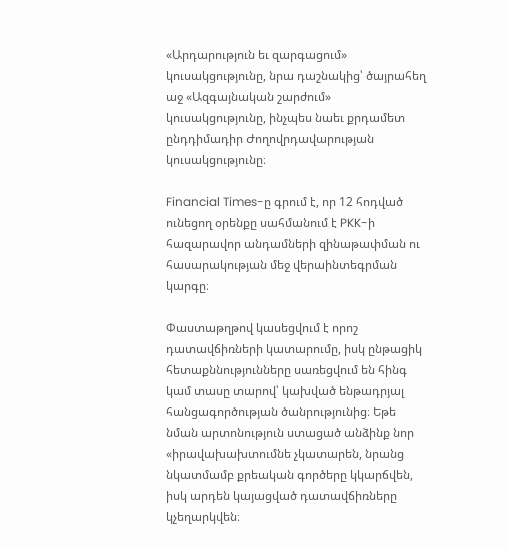«Արդարություն եւ զարգացում» կուսակցությունը, նրա դաշնակից՝ ծայրահեղ աջ «Ազգայնական շարժում» կուսակցությունը, ինչպես նաեւ քրդամետ ընդդիմադիր Ժողովրդավարության կուսակցությունը։

Financial Times-ը գրում է, որ 12 հոդված ունեցող օրենքը սահմանում է PKK-ի հազարավոր անդամների զինաթափման ու հասարակության մեջ վերաինտեգրման կարգը։

Փաստաթղթով կասեցվում է որոշ դատավճիռների կատարումը, իսկ ընթացիկ հետաքննությունները սառեցվում են հինգ կամ տասը տարով՝ կախված ենթադրյալ հանցագործության ծանրությունից։ Եթե նման արտոնություն ստացած անձինք նոր «իրավախախտումնե չկատարեն, նրանց նկատմամբ քրեական գործերը կկարճվեն, իսկ արդեն կայացված դատավճիռները կչեղարկվեն։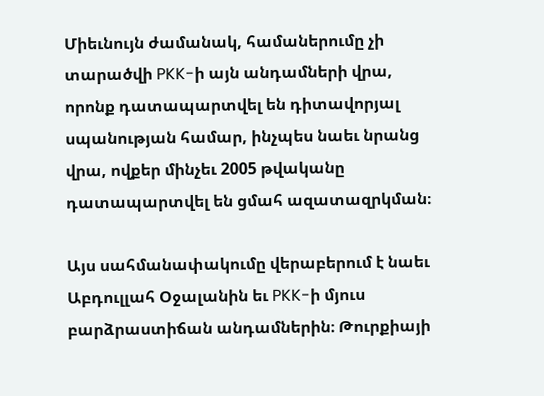Միեւնույն ժամանակ, համաներումը չի տարածվի PKK-ի այն անդամների վրա, որոնք դատապարտվել են դիտավորյալ սպանության համար, ինչպես նաեւ նրանց վրա, ովքեր մինչեւ 2005 թվականը դատապարտվել են ցմահ ազատազրկման։

Այս սահմանափակումը վերաբերում է նաեւ Աբդուլլահ Օջալանին եւ PKK-ի մյուս բարձրաստիճան անդամներին։ Թուրքիայի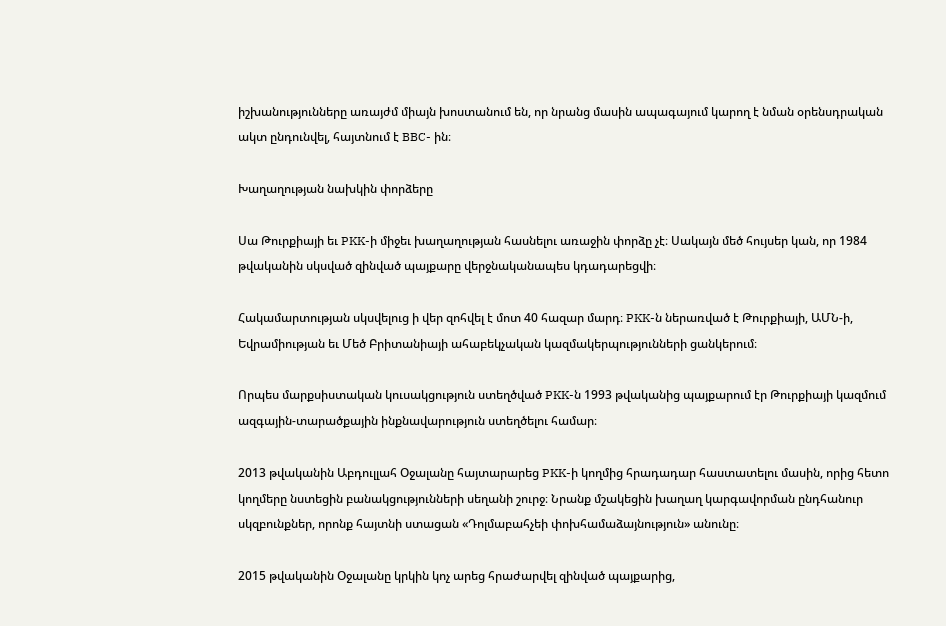իշխանությունները առայժմ միայն խոստանում են, որ նրանց մասին ապագայում կարող է նման օրենսդրական ակտ ընդունվել, հայտնում է BBC- ին։

Խաղաղության նախկին փորձերը

Սա Թուրքիայի եւ PKK-ի միջեւ խաղաղության հասնելու առաջին փորձը չէ։ Սակայն մեծ հույսեր կան, որ 1984 թվականին սկսված զինված պայքարը վերջնականապես կդադարեցվի։

Հակամարտության սկսվելուց ի վեր զոհվել է մոտ 40 հազար մարդ։ PKK-ն ներառված է Թուրքիայի, ԱՄՆ-ի, Եվրամիության եւ Մեծ Բրիտանիայի ահաբեկչական կազմակերպությունների ցանկերում։

Որպես մարքսիստական կուսակցություն ստեղծված PKK-ն 1993 թվականից պայքարում էր Թուրքիայի կազմում ազգային-տարածքային ինքնավարություն ստեղծելու համար։

2013 թվականին Աբդուլլահ Օջալանը հայտարարեց PKK-ի կողմից հրադադար հաստատելու մասին, որից հետո կողմերը նստեցին բանակցությունների սեղանի շուրջ։ Նրանք մշակեցին խաղաղ կարգավորման ընդհանուր սկզբունքներ, որոնք հայտնի ստացան «Դոլմաբահչեի փոխհամաձայնություն» անունը։

2015 թվականին Օջալանը կրկին կոչ արեց հրաժարվել զինված պայքարից,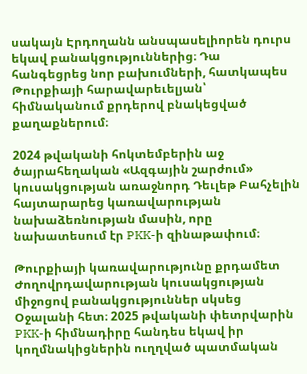սակայն Էրդողանն անսպասելիորեն դուրս եկավ բանակցություններից։ Դա հանգեցրեց նոր բախումների, հատկապես Թուրքիայի հարավարեւելյան՝ հիմնականում քրդերով բնակեցված քաղաքներում։

2024 թվականի հոկտեմբերին աջ ծայրահեղական «Ազգային շարժում» կուսակցության առաջնորդ Դեւլեթ Բահչելին հայտարարեց կառավարության նախաձեռնության մասին, որը նախատեսում էր PKK-ի զինաթափում։

Թուրքիայի կառավարությունը քրդամետ Ժողովրդավարության կուսակցության միջոցով բանակցություններ սկսեց Օջալանի հետ։ 2025 թվականի փետրվարին PKK-ի հիմնադիրը հանդես եկավ իր կողմնակիցներին ուղղված պատմական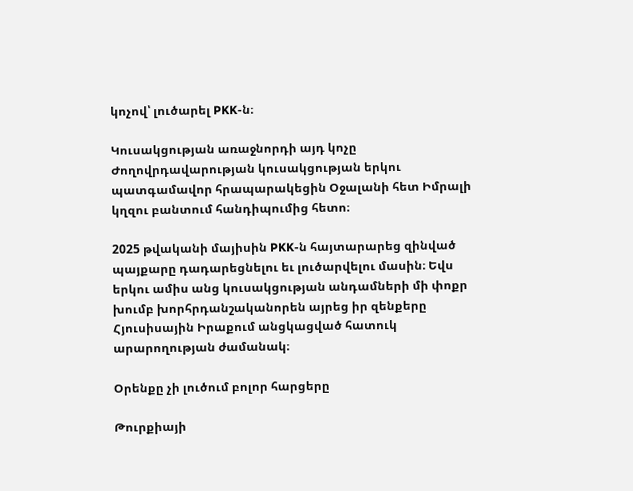կոչով՝ լուծարել PKK-ն։

Կուսակցության առաջնորդի այդ կոչը Ժողովրդավարության կուսակցության երկու պատգամավոր հրապարակեցին Օջալանի հետ Իմրալի կղզու բանտում հանդիպումից հետո։

2025 թվականի մայիսին PKK-ն հայտարարեց զինված պայքարը դադարեցնելու եւ լուծարվելու մասին։ Եվս երկու ամիս անց կուսակցության անդամների մի փոքր խումբ խորհրդանշականորեն այրեց իր զենքերը Հյուսիսային Իրաքում անցկացված հատուկ արարողության ժամանակ։

Օրենքը չի լուծում բոլոր հարցերը

Թուրքիայի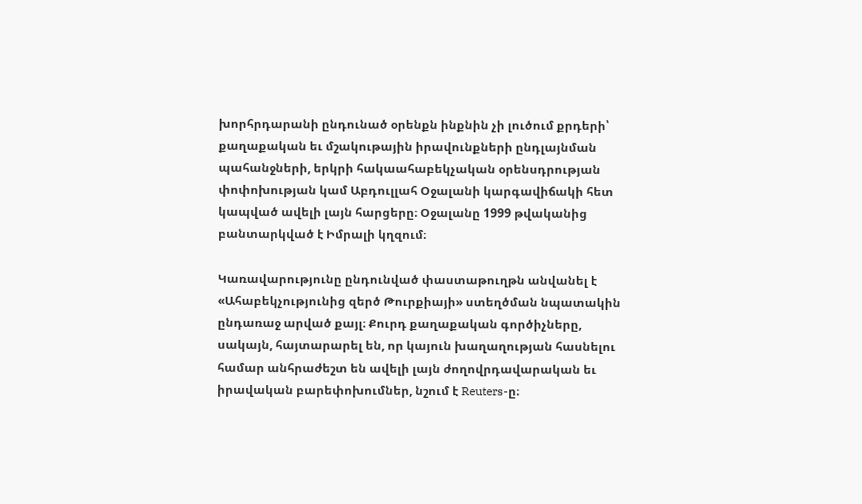խորհրդարանի ընդունած օրենքն ինքնին չի լուծում քրդերի՝ քաղաքական եւ մշակութային իրավունքների ընդլայնման պահանջների, երկրի հակաահաբեկչական օրենսդրության փոփոխության կամ Աբդուլլահ Օջալանի կարգավիճակի հետ կապված ավելի լայն հարցերը։ Օջալանը 1999 թվականից բանտարկված է Իմրալի կղզում։

Կառավարությունը ընդունված փաստաթուղթն անվանել է «Ահաբեկչությունից զերծ Թուրքիայի» ստեղծման նպատակին ընդառաջ արված քայլ։ Քուրդ քաղաքական գործիչները, սակայն, հայտարարել են, որ կայուն խաղաղության հասնելու համար անհրաժեշտ են ավելի լայն ժողովրդավարական եւ իրավական բարեփոխումներ, նշում է Reuters-ը։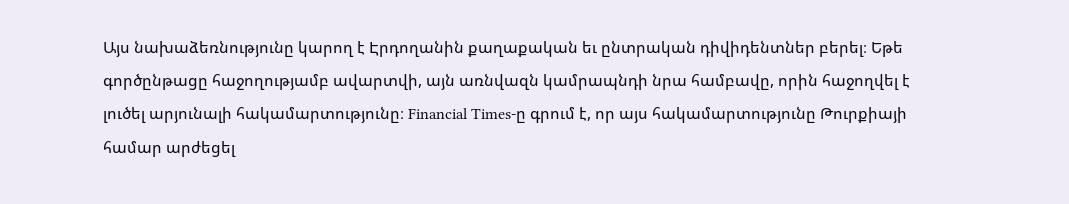Այս նախաձեռնությունը կարող է Էրդողանին քաղաքական եւ ընտրական դիվիդենտներ բերել։ Եթե գործընթացը հաջողությամբ ավարտվի, այն առնվազն կամրապնդի նրա համբավը, որին հաջողվել է լուծել արյունալի հակամարտությունը։ Financial Times-ը գրում է, որ այս հակամարտությունը Թուրքիայի համար արժեցել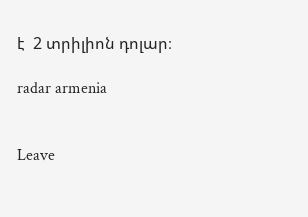է  2 տրիլիոն դոլար։

radar armenia


Leave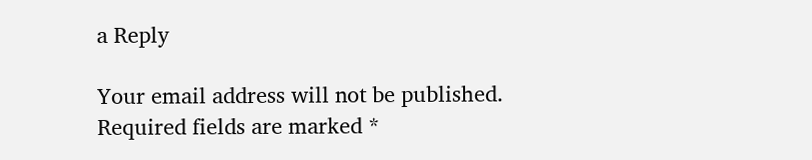a Reply

Your email address will not be published. Required fields are marked *